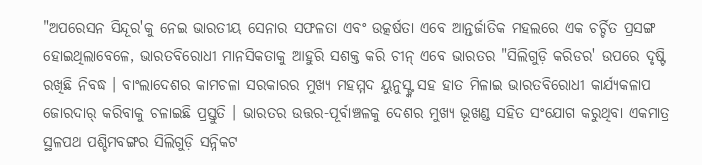"ଅପରେସନ ସିନ୍ଦୂର'କୁ ନେଇ ଭାରତୀୟ ସେନାର ସଫଳତା ଏବଂ ଉତ୍କର୍ଷତା ଏବେ ଆନ୍ତର୍ଜାତିକ ମହଲରେ ଏକ ଚର୍ଚ୍ଚିତ ପ୍ରସଙ୍ଗ ହୋଇଥିଲାବେଳେ, ଭାରତବିରୋଧୀ ମାନସିକତାକୁ ଆହୁରି ସଶକ୍ତ କରି ଚୀନ୍ ଏବେ ଭାରତର "ସିଲିଗୁଡ଼ି କରିଡର' ଉପରେ ଦୃଷ୍ଟି ରଖିଛି ନିବଦ୍ଧ । ବାଂଲାଦେଶର କାମଚଳା ସରକାରର ମୁଖ୍ୟ ମହମ୍ମଦ ୟୁନୁସ୍ଙ୍କ ସହ ହାତ ମିଳାଇ ଭାରତବିରୋଧୀ କାର୍ଯ୍ୟକଳାପ ଜୋରଦାର୍ କରିବାକୁ ଚଳାଇଛି ପ୍ରସ୍ତୁତି । ଭାରତର ଉତ୍ତର-ପୂର୍ବାଞ୍ଚଳକୁ ଦେଶର ମୁଖ୍ୟ ଭୂଖଣ୍ଡ ସହିତ ସଂଯୋଗ କରୁଥିବା ଏକମାତ୍ର ସ୍ଥଳପଥ ପଶ୍ଚିମବଙ୍ଗର ସିଲିଗୁଡ଼ି ସନ୍ନିକଟ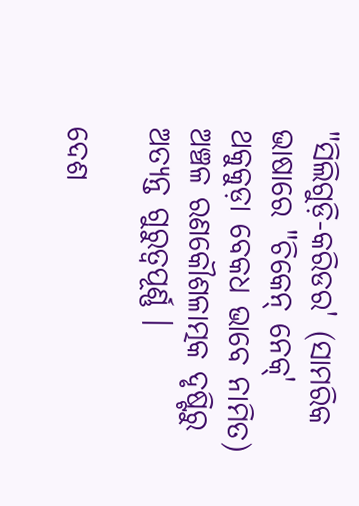"ସିଲିଗୁଡ଼ି-କରିଡର' (ସାମରିକ ଭାଷାରେ "ଚିକେନ୍ ନେକ୍' ଥକୁକୁଡ଼ା ବେକଧ ଭାବେ ନାମିତ) ଅଞ୍ଚଳ ରଣକୌଶଳାତ୍ମକ ଦୃଷ୍ଟିରୁ ଅତ୍ୟନ୍ତ ଗୁରୁତ୍ୱପୂର୍ଣ୍ଣ ।

ଦେଶ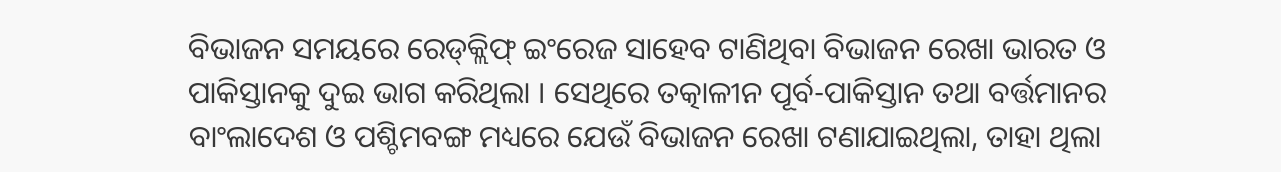ବିଭାଜନ ସମୟରେ ରେଡ୍‌କ୍ଲିଫ୍ ଇଂରେଜ ସାହେବ ଟାଣିଥିବା ବିଭାଜନ ରେଖା ଭାରତ ଓ ପାକିସ୍ତାନକୁ ଦୁଇ ଭାଗ କରିଥିଲା । ସେଥିରେ ତତ୍କାଳୀନ ପୂର୍ବ-ପାକିସ୍ତାନ ତଥା ବର୍ତ୍ତମାନର ବାଂଲାଦେଶ ଓ ପଶ୍ଚିମବଙ୍ଗ ମଧ୍ୟରେ ଯେଉଁ ବିଭାଜନ ରେଖା ଟଣାଯାଇଥିଲା, ତାହା ଥିଲା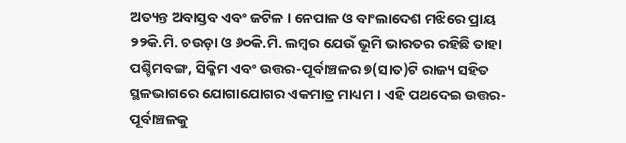ଅତ୍ୟନ୍ତ ଅବାସ୍ତବ ଏବଂ ଜଟିଳ । ନେପାଳ ଓ ବାଂଲାଦେଶ ମଝିରେ ପ୍ରାୟ ୨୨କି.ମି. ଚଉଡ଼ା ଓ ୬୦କି.ମି. ଲମ୍ବର ଯେଉଁ ଭୂମି ଭାରତର ରହିଛି ତାହା ପଶ୍ଚିମବଙ୍ଗ, ସିକ୍କିମ ଏବଂ ଉତ୍ତର-ପୂର୍ବାଞ୍ଚଳର ୭(ସାତ)ଟି ରାଜ୍ୟ ସହିତ ସ୍ଥଳଭାଗରେ ଯୋଗାଯୋଗର ଏକମାତ୍ର ମାଧ୍ୟମ । ଏହି ପଥଦେଇ ଉତ୍ତର-ପୂର୍ବାଞ୍ଚଳକୁ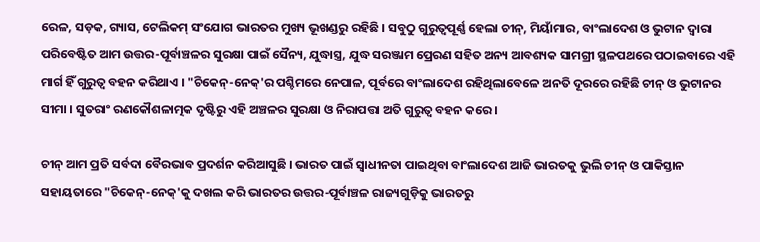ରେଳ, ସଡ଼କ, ଗ୍ୟାସ, ଟେଲିକମ୍ ସଂଯୋଗ ଭାରତର ମୁଖ୍ୟ ଭୂଖଣ୍ଡରୁ ରହିଛି । ସବୁଠୁ ଗୁରୁତ୍ୱପୂର୍ଣ୍ଣ ହେଲା ଚୀନ୍, ମିୟାଁମାର, ବାଂଲାଦେଶ ଓ ଭୁଟାନ ଦ୍ୱାରା ପରିବେଷ୍ଟିତ ଆମ ଉତ୍ତର-ପୂର୍ବାଞ୍ଚଳର ସୁରକ୍ଷା ପାଇଁ ସୈନ୍ୟ, ଯୁଦ୍ଧାସ୍ତ୍ର, ଯୁଦ୍ଧ ସରଞ୍ଜାମ ପ୍ରେରଣ ସହିତ ଅନ୍ୟ ଆବଶ୍ୟକ ସାମଗ୍ରୀ ସ୍ଥଳପଥରେ ପଠାଇବାରେ ଏହି ମାର୍ଗ ହିଁ ଗୁରୁତ୍ୱ ବହନ କରିଥାଏ । "ଚିକେନ୍-ନେକ୍'ର ପଶ୍ଚିମରେ ନେପାଳ, ପୂର୍ବରେ ବାଂଲାଦେଶ ରହିଥିଲାବେଳେ ଅନତି ଦୂରରେ ରହିଛି ଚୀନ୍ ଓ ଭୁଟାନର ସୀମା । ସୁତରାଂ ରଣକୌଶଳାତ୍ମକ ଦୃଷ୍ଟିରୁ ଏହି ଅଞ୍ଚଳର ସୁରକ୍ଷା ଓ ନିରାପତ୍ତା ଅତି ଗୁରୁତ୍ୱ ବହନ କରେ ।

ଚୀନ୍ ଆମ ପ୍ରତି ସର୍ବଦା ବୈରଭାବ ପ୍ରଦର୍ଶନ କରିଆସୁଛି । ଭାରତ ପାଇଁ ସ୍ୱାଧୀନତା ପାଇଥିବା ବାଂଲାଦେଶ ଆଜି ଭାରତକୁ ଭୁଲି ଚୀନ୍ ଓ ପାକିସ୍ତାନ ସହାୟତାରେ "ଚିକେନ୍-ନେକ୍'କୁ ଦଖଲ କରି ଭାରତର ଉତ୍ତର-ପୂର୍ବାଞ୍ଚଳ ରାଜ୍ୟଗୁଡ଼ିକୁ ଭାରତରୁ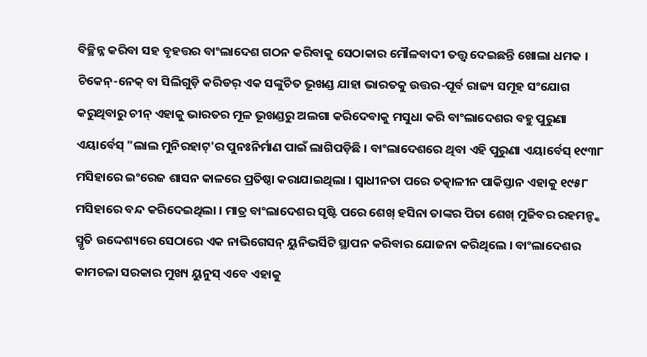ବିଚ୍ଛିନ୍ନ କରିବା ସହ ବୃହତ୍ତର ବାଂଲାଦେଶ ଗଠନ କରିବାକୁ ସେଠାକାର ମୌଳବାଦୀ ତତ୍ତ୍ୱ ଦେଇଛନ୍ତି ଖୋଲା ଧମକ । ଚିକେନ୍-ନେକ୍ ବା ସିଲିଗୁଡ଼ି କରିଡର୍ ଏକ ସଙ୍କୁଚିତ ଭୂଖଣ୍ଡ ଯାହା ଭାରତକୁ ଉତ୍ତର-ପୂର୍ବ ରାଜ୍ୟ ସମୂହ ସଂଯୋଗ କରୁଥିବାରୁ ଚୀନ୍ ଏହାକୁ ଭାରତର ମୂଳ ଭୂଖଣ୍ଡରୁ ଅଲଗା କରିଦେବାକୁ ମସୁଧା କରି ବାଂଲାଦେଶର ବହୁ ପୁରୁଣା ଏୟାର୍ବେସ୍ "ଲାଲ ମୁନିରହାଟ୍'ର ପୁନଃନିର୍ମାଣ ପାଇଁ ଲାଗିପଡ଼ିଛି । ବାଂଲାଦେଶରେ ଥିବା ଏହି ପୁରୁଣା ଏୟାର୍ବେସ୍ ୧୯୩୮ ମସିହାରେ ଇଂରେଜ ଶାସନ କାଳରେ ପ୍ରତିଷ୍ଠା କରାଯାଇଥିଲା । ସ୍ୱାଧୀନତା ପରେ ତତ୍କାଳୀନ ପାକିସ୍ତାନ ଏହାକୁ ୧୯୫୮ ମସିହାରେ ବନ୍ଦ କରିଦେଇଥିଲା । ମାତ୍ର ବାଂଲାଦେଶର ସୃଷ୍ଟି ପରେ ଶେଖ୍ ହସିନା ତାଙ୍କର ପିତା ଶେଖ୍ ମୁଜିବର ରହମନ୍ଙ୍କ ସ୍ମୃତି ଉଦ୍ଦେଶ୍ୟରେ ସେଠାରେ ଏକ ନାଭିଗେସନ୍ ୟୁନିଭର୍ସିଟି ସ୍ଥାପନ କରିବାର ଯୋଜନା କରିଥିଲେ । ବାଂଲାଦେଶର କାମଚଳା ସରକାର ମୁଖ୍ୟ ୟୁନୁସ୍ ଏବେ ଏହାକୁ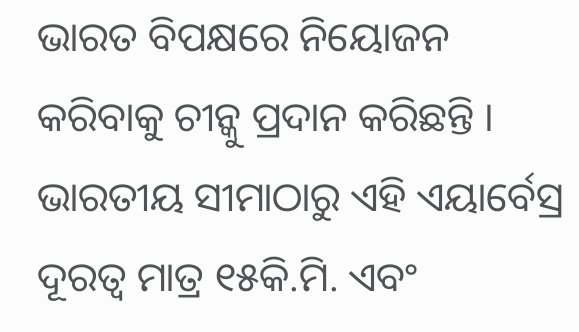ଭାରତ ବିପକ୍ଷରେ ନିୟୋଜନ କରିବାକୁ ଚୀନ୍କୁ ପ୍ରଦାନ କରିଛନ୍ତି । ଭାରତୀୟ ସୀମାଠାରୁ ଏହି ଏୟାର୍ବେସ୍ର ଦୂରତ୍ୱ ମାତ୍ର ୧୫କି.ମି. ଏବଂ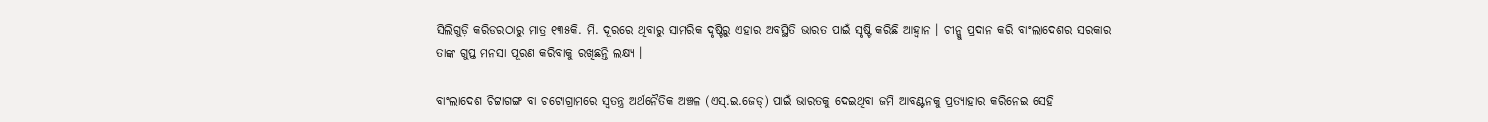ସିଲିଗୁଡ଼ି କରିଡରଠାରୁ ମାତ୍ର ୧୩୫କି. ମି. ଦୂରରେ ଥିବାରୁ ସାମରିକ ଦୃଷ୍ଟିରୁ ଏହାର ଅବସ୍ଥିତି ଭାରତ ପାଇଁ ସୃଷ୍ଟି କରିଛି ଆହ୍ୱାନ । ଚୀନ୍କୁ ପ୍ରଦାନ କରି ବାଂଲାଦେଶର ସରକାର ତାଙ୍କ ଗୁପ୍ତ ମନସା ପୂରଣ କରିବାକୁ ରଖିଛନ୍ତି ଲକ୍ଷ୍ୟ ।

ବାଂଲାଦେଶ ଚିଟ୍ଟାଗଙ୍ଗ ବା ଚଟୋଗ୍ରାମରେ ସ୍ୱତନ୍ତ୍ର ଅର୍ଥନୈତିକ ଅଞ୍ଚଳ (ଏସ୍.ଇ.ଜେଡ୍) ପାଇଁ ଭାରତକୁ ଦେଇଥିବା ଜମି ଆବଣ୍ଟନକୁ ପ୍ରତ୍ୟାହାର କରିନେଇ ସେହି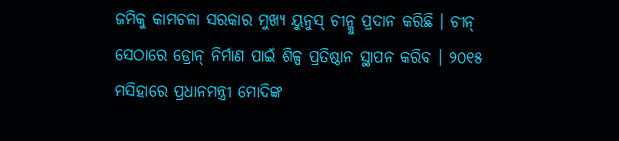ଜମିକୁ କାମଚଳା ସରକାର ମୁଖ୍ୟ ୟୁନୁସ୍ ଚୀନ୍କୁ ପ୍ରଦାନ କରିଛି । ଚୀନ୍ ସେଠାରେ ଡ୍ରୋନ୍ ନିର୍ମାଣ ପାଇଁ ଶିଳ୍ପ ପ୍ରତିଷ୍ଠାନ ସ୍ଥାପନ କରିବ । ୨୦୧୫ ମସିହାରେ ପ୍ରଧାନମନ୍ତ୍ରୀ ମୋଦିଙ୍କ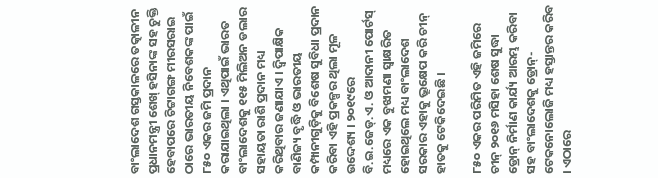ବାଂଲାଦେଶ ଗସ୍ତକାଳରେ ତତ୍କାଳୀନ ପ୍ରଧାନମନ୍ତ୍ରୀ ଶେଖ୍ ହସିନାଙ୍କ ସହ ଚୁକ୍ତି ହେବାପରେ ଚିଟ୍ଟାଗଙ୍ଗ ମୀରସରାଇ ଠାରେ ଭାରତୀୟ ନିବେଶକଙ୍କ ପାଇଁ ୮୫୦ ଏକର ଜମି ପ୍ରଦାନ କରାଯାଇଥିଲା । ଏଥିପାଇଁ ଭାରତ ବାଂଲାଦେଶକୁ ୧୧୫ ମିଲିଅନ ଡଲାର ସହାୟତା ରାଶି ପ୍ରଦାନ ମଧ୍ୟ କରିଥିବାର ଜଣାଯାଏ । ଦ୍ୱିପାକ୍ଷିକ ବାଣିଜ୍ୟ ବୃଦ୍ଧି ଓ ଭାରତୀୟ କମ୍ପାନୀଗୁଡ଼ିକୁ ବିଶେଷ ସୁବିଧା ପ୍ରଦାନ କରିବା ଏହି ପ୍ରକଳ୍ପର ଥିଲା ମୂଳ ଉଦ୍ଦେଶ୍ୟ । ୨୦୧୯ରେ ବି.ଇ.ଜେଡ୍.ଏ. ଓ ଆଦାନୀ ପୋର୍ଟସ୍ ମଧ୍ୟରେ ଏକ ବୁଝାମଣା ସ୍ୱାକ୍ଷରିତ ହୋଇଥିଲେ ମଧ୍ୟ ବାଂଲାଦେଶ ସରକାର ଏହାକୁ ଭ୍ରୂକ୍ଷେପ କରି ଚୀନ୍ ହାତକୁ ଟେକିଦେଇଛି ।

୮୫୦ ଏକର ପରିମିତ ଏହି ଜମିରେ ଚୀନ୍ ୨୦୧୬ ମସିହା ଶେଷ ସୁଦ୍ଧା ଡ୍ରୋନ୍ ନିର୍ମାଣ କାର୍ଯ୍ୟ ଆରମ୍ଭ କରିବା ସହ ବାଂଲାଦେଶକୁ ଡ୍ରୋନ୍-ଟେକନୋଲୋଜି ମଧ୍ୟ ହସ୍ତାନ୍ତର କରିବ । ଏଠାରେ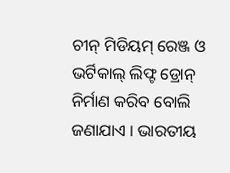ଚୀନ୍ ମିଡିୟମ୍ ରେଞ୍ଜ ଓ ଭର୍ଟିକାଲ୍ ଲିଫ୍ଟ ଡ୍ରୋନ୍ ନିର୍ମାଣ କରିବ ବୋଲି ଜଣାଯାଏ । ଭାରତୀୟ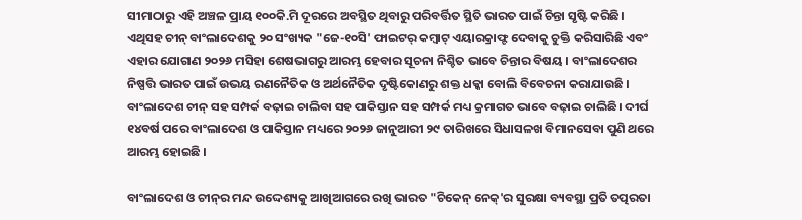ସୀମାଠାରୁ ଏହି ଅଞ୍ଚଳ ପ୍ରାୟ ୧୦୦କି.ମି ଦୂରରେ ଅବସ୍ଥିତ ଥିବାରୁ ପରିବର୍ତ୍ତିତ ସ୍ଥିତି ଭାରତ ପାଇଁ ଚିନ୍ତା ସୃଷ୍ଟି କରିଛି । ଏଥିସହ ଚୀନ୍ ବାଂଲାଦେଶକୁ ୨୦ ସଂଖ୍ୟକ "ଜେ-୧୦ସି' ଫାଇଟର୍ କମ୍ବାଟ୍ ଏୟାରକ୍ରାଫ୍ଟ ଦେବାକୁ ଚୁକ୍ତି କରିସାରିଛି ଏବଂ ଏହାର ଯୋଗାଣ ୨୦୨୬ ମସିହା ଶେଷଭାଗରୁ ଆରମ୍ଭ ହେବାର ସୂଚନା ନିଶ୍ଚିତ ଭାବେ ଚିନ୍ତାର ବିଷୟ । ବାଂଲାଦେଶର ନିଷ୍ପତ୍ତି ଭାରତ ପାଇଁ ଉଭୟ ରଣନୈତିକ ଓ ଅର୍ଥନୈତିକ ଦୃଷ୍ଟିକୋଣରୁ ଶକ୍ତ ଧକ୍କା ବୋଲି ବିବେଚନା କରାଯାଉଛି । ବାଂଲାଦେଶ ଚୀନ୍ ସହ ସମ୍ପର୍କ ବଢ଼ାଇ ଚାଲିବା ସହ ପାକିସ୍ତାନ ସହ ସମ୍ପର୍କ ମଧ୍ୟ କ୍ରମାଗତ ଭାବେ ବଢ଼ାଇ ଚାଲିଛି । ଦୀର୍ଘ ୧୪ବର୍ଷ ପରେ ବାଂଲାଦେଶ ଓ ପାକିସ୍ତାନ ମଧ୍ୟରେ ୨୦୨୬ ଜାନୁଆରୀ ୨୯ ତାରିଖରେ ସିଧାସଳଖ ବିମାନସେବା ପୁଣି ଥରେ ଆରମ୍ଭ ହୋଇଛି ।

ବାଂଲାଦେଶ ଓ ଚୀନ୍‌ର ମନ୍ଦ ଉଦ୍ଦେଶ୍ୟକୁ ଆଖିଆଗରେ ରଖି ଭାରତ "ଚିକେନ୍ ନେକ୍'ର ସୁରକ୍ଷା ବ୍ୟବସ୍ଥା ପ୍ରତି ତତ୍ପରତା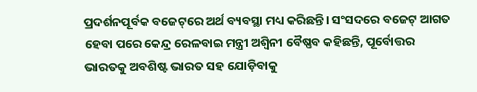ପ୍ରଦର୍ଶନପୂର୍ବକ ବଜେଟ୍‌ରେ ଅର୍ଥ ବ୍ୟବସ୍ଥା ମଧ୍ୟ କରିଛନ୍ତି। ସଂସଦରେ ବଜେଟ୍ ଆଗତ ହେବା ପରେ କେନ୍ଦ୍ର ରେଳବାଇ ମନ୍ତ୍ରୀ ଅଶ୍ୱିନୀ ବୈଷ୍ଣବ କହିଛନ୍ତି, ପୂର୍ବୋତ୍ତର ଭାରତକୁ ଅବଶିଷ୍ଟ ଭାରତ ସହ ଯୋଡ଼ିବାକୁ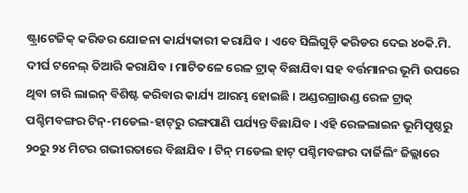ଷ୍ଟ୍ରାଟେଜିକ୍ କରିଡର ଯୋଜନା କାର୍ଯ୍ୟକାରୀ କରାଯିବ । ଏବେ ସିଲିଗୁଡ଼ି କରିଡର ଦେଇ ୪୦କି.ମି. ଦୀର୍ଘ ଟନେଲ୍ ତିଆରି କରାଯିବ । ମାଟିତଳେ ରେଳ ଟ୍ରାକ୍ ବିଛାଯିବା ସହ ବର୍ତ୍ତମାନର ଭୂମି ଉପରେ ଥିବା ଚାରି ଲାଇନ୍ ବିଶିଷ୍ଟ କରିବାର କାର୍ଯ୍ୟ ଆରମ୍ଭ ହୋଇଛି । ଅଣ୍ଡରଗ୍ରାଉଣ୍ଡ ରେଳ ଟ୍ରାକ୍ ପଶ୍ଚିମବଙ୍ଗର ଟିନ୍-ମଡେଲ-ହାଟ୍‌ରୁ ରଙ୍ଗପାଣି ପର୍ଯ୍ୟନ୍ତ ବିଛାଯିବ । ଏହି ରେଳଲାଇନ ଭୂମିପୃଷ୍ଠରୁ ୨୦ରୁ ୨୪ ମିଟର ଗଭୀରତାରେ ବିଛାଯିବ । ଟିନ୍ ମଡେଲ ହାଟ୍ ପଶ୍ଚିମବଙ୍ଗର ଦାର୍ଜିଲିଂ ଜିଲ୍ଲାରେ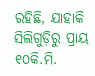ରହିଛି, ଯାହାକି ସିଲିଗୁଡ଼ିରୁ ପ୍ରାୟ ୧୦କି.ମି.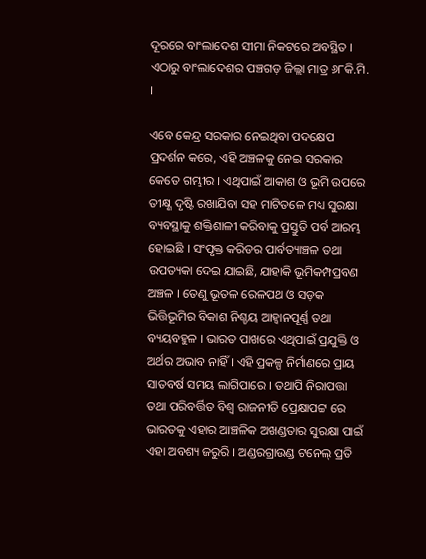ଦୂରରେ ବାଂଲାଦେଶ ସୀମା ନିକଟରେ ଅବସ୍ଥିତ । ଏଠାରୁ ବାଂଲାଦେଶର ପଞ୍ଚଗଡ଼ ଜିଲ୍ଲା ମାତ୍ର ୬୮କି.ମି. ।

ଏବେ କେନ୍ଦ୍ର ସରକାର ନେଇଥିବା ପଦକ୍ଷେପ ପ୍ରଦର୍ଶନ କରେ, ଏହି ଅଞ୍ଚଳକୁ ନେଇ ସରକାର କେତେ ଗମ୍ଭୀର । ଏଥିପାଇଁ ଆକାଶ ଓ ଭୂମି ଉପରେ ତୀକ୍ଷ୍ଣ ଦୃଷ୍ଟି ରଖାଯିବା ସହ ମାଟିତଳେ ମଧ୍ୟ ସୁରକ୍ଷା ବ୍ୟବସ୍ଥାକୁ ଶକ୍ତିଶାଳୀ କରିବାକୁ ପ୍ରସ୍ତୁତି ପର୍ବ ଆରମ୍ଭ ହୋଇଛି । ସଂପୃକ୍ତ କରିଡର ପାର୍ବତ୍ୟାଞ୍ଚଳ ତଥା ଉପତ୍ୟକା ଦେଇ ଯାଇଛି, ଯାହାକି ଭୂମିକମ୍ପପ୍ରବଣ ଅଞ୍ଚଳ । ତେଣୁ ଭୂତଳ ରେଳପଥ ଓ ସଡ଼କ ଭିତ୍ତିଭୂମିର ବିକାଶ ନିଶ୍ଚୟ ଆହ୍ୱାନପୂର୍ଣ୍ଣ ତଥା ବ୍ୟୟବହୁଳ । ଭାରତ ପାଖରେ ଏଥିପାଇଁ ପ୍ରଯୁକ୍ତି ଓ ଅର୍ଥର ଅଭାବ ନାହିଁ । ଏହି ପ୍ରକଳ୍ପ ନିର୍ମାଣରେ ପ୍ରାୟ ସାତବର୍ଷ ସମୟ ଲାଗିପାରେ । ତଥାପି ନିରାପତ୍ତା ତଥା ପରିବର୍ତ୍ତିତ ବିଶ୍ୱ ରାଜନୀତି ପ୍ରେକ୍ଷାପଟ୍ଟ ରେ ଭାରତକୁ ଏହାର ଆଞ୍ଚଳିକ ଅଖଣ୍ଡତାର ସୁରକ୍ଷା ପାଇଁ ଏହା ଅବଶ୍ୟ ଜରୁରି । ଅଣ୍ଡରଗ୍ରାଉଣ୍ଡ ଟନେଲ୍ ପ୍ରତି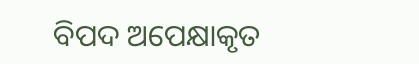ବିପଦ ଅପେକ୍ଷାକୃତ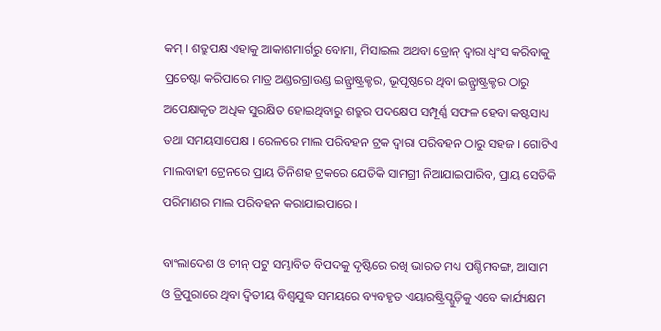କମ୍ । ଶତ୍ରୁପକ୍ଷ ଏହାକୁ ଆକାଶମାର୍ଗରୁ ବୋମା, ମିସାଇଲ ଅଥବା ଡ୍ରୋନ୍ ଦ୍ୱାରା ଧ୍ୱଂସ କରିବାକୁ ପ୍ରଚେଷ୍ଟା କରିପାରେ ମାତ୍ର ଅଣ୍ଡରଗ୍ରାଉଣ୍ଡ ଇନ୍ଫ୍ରାଷ୍ଟ୍ରକ୍ଚର, ଭୂପୃଷ୍ଠରେ ଥିବା ଇନ୍ଫ୍ରାଷ୍ଟ୍ରକ୍ଚର ଠାରୁ ଅପେକ୍ଷାକୃତ ଅଧିକ ସୁରକ୍ଷିତ ହୋଇଥିବାରୁ ଶତ୍ରୁର ପଦକ୍ଷେପ ସମ୍ପୂର୍ଣ୍ଣ ସଫଳ ହେବା କଷ୍ଟସାଧ୍ୟ ତଥା ସମୟସାପେକ୍ଷ । ରେଳରେ ମାଲ ପରିବହନ ଟ୍ରକ ଦ୍ୱାରା ପରିବହନ ଠାରୁ ସହଜ । ଗୋଟିଏ ମାଲବାହୀ ଟ୍ରେନରେ ପ୍ରାୟ ତିନିଶହ ଟ୍ରକରେ ଯେତିକି ସାମଗ୍ରୀ ନିଆଯାଇପାରିବ, ପ୍ରାୟ ସେତିକି ପରିମାଣର ମାଲ ପରିବହନ କରାଯାଇପାରେ ।

ବାଂଲାଦେଶ ଓ ଚୀନ୍ ପଟୁ ସମ୍ଭାବିତ ବିପଦକୁ ଦୃଷ୍ଟିରେ ରଖି ଭାରତ ମଧ୍ୟ ପଶ୍ଚିମବଙ୍ଗ, ଆସାମ ଓ ତ୍ରିପୁରାରେ ଥିବା ଦ୍ୱିତୀୟ ବିଶ୍ୱଯୁଦ୍ଧ ସମୟରେ ବ୍ୟବହୃତ ଏୟାରଷ୍ଟ୍ରିପ୍ଗୁଡ଼ିକୁ ଏବେ କାର୍ଯ୍ୟକ୍ଷମ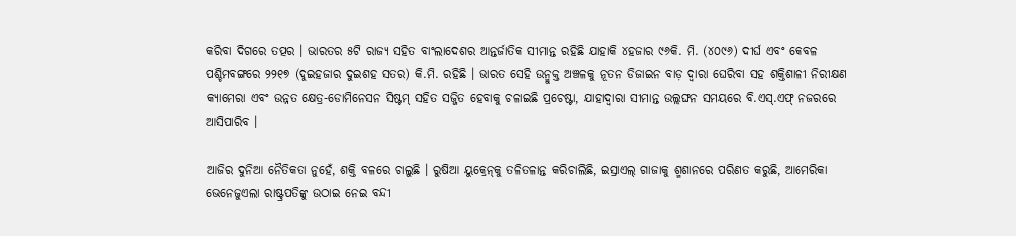କରିବା ଦିଗରେ ତତ୍ପର । ଭାରତର ୫ଟି ରାଜ୍ୟ ସହିତ ବାଂଲାଦେଶର ଆନ୍ତର୍ଜାତିକ ସୀମାନ୍ତ ରହିଛି ଯାହାକି ୪ହଜାର ୯୬କି. ମି. (୪୦୯୬) ଦୀର୍ଘ ଏବଂ କେବଳ ପଶ୍ଚିମବଙ୍ଗରେ ୨୨୧୭ (ଦୁଇହଜାର ଦୁଇଶହ ସତର) କି.ମି. ରହିଛି । ଭାରତ ସେହି ଉନ୍ମୁକ୍ତ ଅଞ୍ଚଳକୁ ନୂତନ ଡିଜାଇନ ବାଡ଼ ଦ୍ୱାରା ଘେରିବା ସହ ଶକ୍ତିଶାଳୀ ନିରୀକ୍ଷଣ କ୍ୟାମେରା ଏବଂ ଉନ୍ନତ କ୍ଷେତ୍ର-ଡୋମିନେସନ ସିଷ୍ଟମ୍ ସହିତ ସଜ୍ଜିତ ହେବାକୁ ଚଳାଇଛି ପ୍ରଚେଷ୍ଟା, ଯାହାଦ୍ୱାରା ସୀମାନ୍ତ ଉଲ୍ଲଙ୍ଘନ ସମୟରେ ବି.ଏସ୍.ଏଫ୍ ନଜରରେ ଆସିପାରିବ ।

ଆଜିର ଦୁନିଆ ନୈତିକତା ନୁହେଁ, ଶକ୍ତି ବଳରେ ଚାଲୁଛି । ରୁଷିଆ ୟୁକ୍ରେନ୍‌କୁ ତଳିତଳାନ୍ତ କରିଚାଲିଛି, ଇସ୍ରାଏଲ୍ ଗାଜାକୁ ଶ୍ମଶାନରେ ପରିଣତ କରୁଛି, ଆମେରିକା ଭେନେଜୁଏଲା ରାଷ୍ଟ୍ରପତିଙ୍କୁ ଉଠାଇ ନେଇ ବନ୍ଦୀ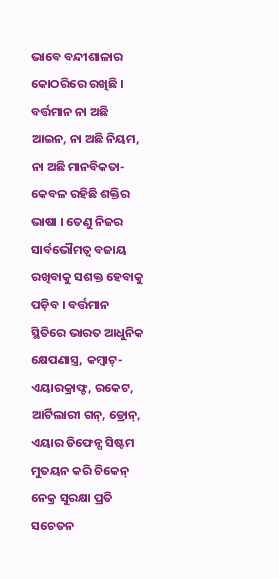ଭାବେ ବନ୍ଦୀଶାଳାର କୋଠରିରେ ରଖିଛି । ବର୍ତ୍ତମାନ ନା ଅଛି ଆଇନ, ନା ଅଛି ନିୟମ, ନା ଅଛି ମାନବିକତା- କେବଳ ରହିଛି ଶକ୍ତିର ଭାଷା । ତେଣୁ ନିଜର ସାର୍ବଭୌମତ୍ୱ ବଜାୟ ରଖିବାକୁ ସଶକ୍ତ ହେବାକୁ ପଡ଼ିବ । ବର୍ତ୍ତମାନ ସ୍ଥିତିରେ ଭାରତ ଆଧୁନିକ କ୍ଷେପଣାସ୍ତ୍ର, କମ୍ବାଟ୍-ଏୟାରକ୍ରାଫ୍ଟ, ରକେଟ, ଆର୍ଟିଲାରୀ ଗନ୍, ଡ୍ରୋନ୍, ଏୟାର ଡିଫେନ୍ସ ସିଷ୍ଟମ ମୁତୟନ କରି ଚିକେନ୍ ନେକ୍ର ସୁରକ୍ଷା ପ୍ରତି ସଚେତନ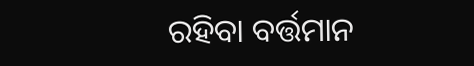ରହିବା ବର୍ତ୍ତମାନ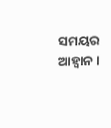ସମୟର ଆହ୍ୱାନ ।